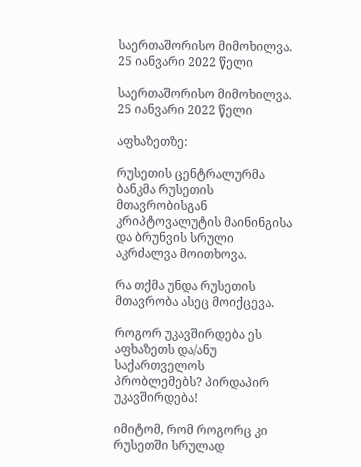საერთაშორისო მიმოხილვა. 25 იანვარი 2022 წელი

საერთაშორისო მიმოხილვა. 25 იანვარი 2022 წელი

აფხაზეთზე:

რუსეთის ცენტრალურმა ბანკმა რუსეთის მთავრობისგან კრიპტოვალუტის მაინინგისა და ბრუნვის სრული აკრძალვა მოითხოვა.

რა თქმა უნდა რუსეთის მთავრობა ასეც მოიქცევა.

როგორ უკავშირდება ეს აფხაზეთს და/ანუ საქართველოს პრობლემებს? პირდაპირ უკავშირდება!

იმიტომ, რომ როგორც კი რუსეთში სრულად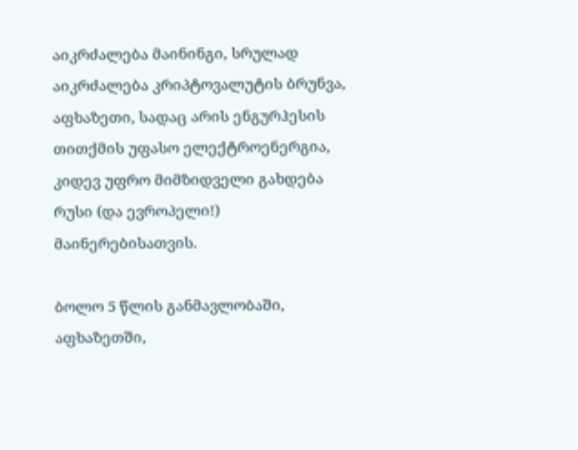აიკრძალება მაინინგი, სრულად აიკრძალება კრიპტოვალუტის ბრუნვა, აფხაზეთი, სადაც არის ენგურჰესის თითქმის უფასო ელექტროენერგია, კიდევ უფრო მიმზიდველი გახდება რუსი (და ევროპელი!) მაინერებისათვის.

ბოლო 5 წლის განმავლობაში, აფხაზეთში,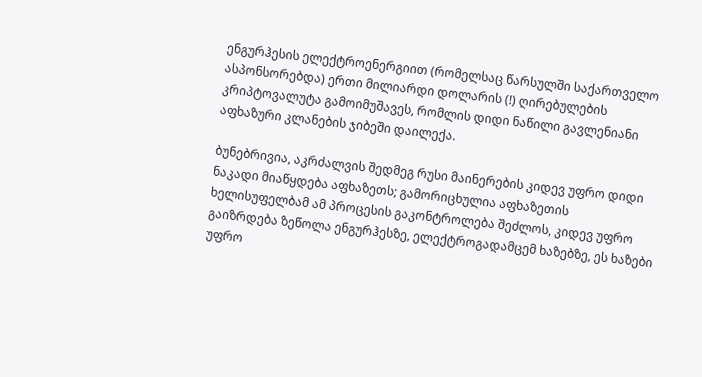ენგურჰესის ელექტროენერგიით (რომელსაც წარსულში საქართველო ასპონსორებდა) ერთი მილიარდი დოლარის (!) ღირებულების კრიპტოვალუტა გამოიმუშავეს, რომლის დიდი ნაწილი გავლენიანი აფხაზური კლანების ჯიბეში დაილექა.

ბუნებრივია, აკრძალვის შედმეგ რუსი მაინერების კიდევ უფრო დიდი ნაკადი მიაწყდება აფხაზეთს; გამორიცხულია აფხაზეთის ხელისუფელბამ ამ პროცესის გაკონტროლება შეძლოს, კიდევ უფრო გაიზრდება ზეწოლა ენგურჰესზე, ელექტროგადამცემ ხაზებზე, ეს ხაზები უფრო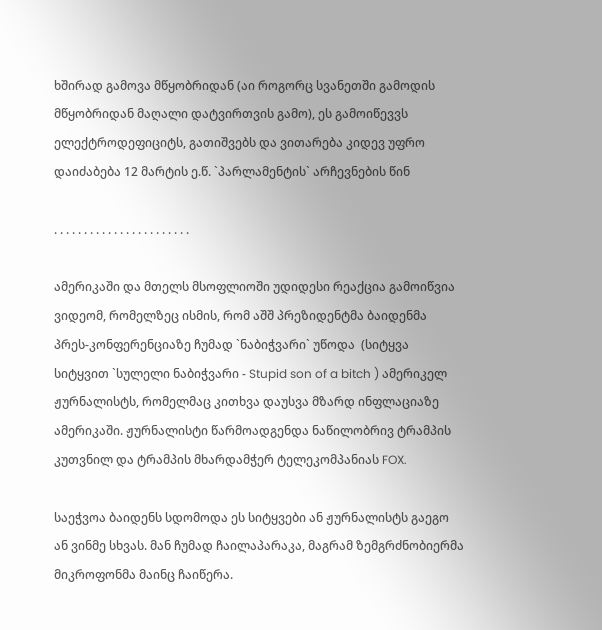ხშირად გამოვა მწყობრიდან (აი როგორც სვანეთში გამოდის მწყობრიდან მაღალი დატვირთვის გამო), ეს გამოიწევვს ელექტროდეფიციტს, გათიშვებს და ვითარება კიდევ უფრო დაიძაბება 12 მარტის ე.წ. `პარლამენტის` არჩევნების წინ

. . . . . . . . . . . . . . . . . . . . . . .

ამერიკაში და მთელს მსოფლიოში უდიდესი რეაქცია გამოიწვია ვიდეომ, რომელზეც ისმის, რომ აშშ პრეზიდენტმა ბაიდენმა პრეს-კონფერენციაზე ჩუმად `ნაბიჭვარი` უწოდა  (სიტყვა სიტყვით `სულელი ნაბიჭვარი - Stupid son of a bitch ) ამერიკელ ჟურნალისტს, რომელმაც კითხვა დაუსვა მზარდ ინფლაციაზე ამერიკაში. ჟურნალისტი წარმოადგენდა ნაწილობრივ ტრამპის კუთვნილ და ტრამპის მხარდამჭერ ტელეკომპანიას FOX.

საეჭვოა ბაიდენს სდომოდა ეს სიტყვები ან ჟურნალისტს გაეგო ან ვინმე სხვას. მან ჩუმად ჩაილაპარაკა, მაგრამ ზემგრძნობიერმა მიკროფონმა მაინც ჩაიწერა.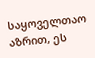საყოველთაო აზრით, ეს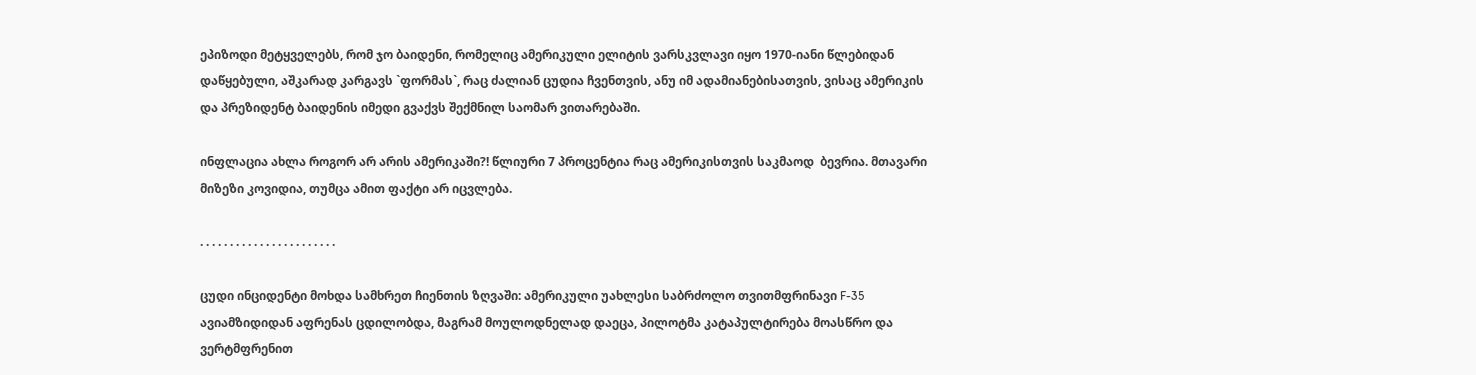ეპიზოდი მეტყველებს, რომ ჯო ბაიდენი, რომელიც ამერიკული ელიტის ვარსკვლავი იყო 1970-იანი წლებიდან დაწყებული, აშკარად კარგავს `ფორმას`, რაც ძალიან ცუდია ჩვენთვის, ანუ იმ ადამიანებისათვის, ვისაც ამერიკის და პრეზიდენტ ბაიდენის იმედი გვაქვს შექმნილ საომარ ვითარებაში.

ინფლაცია ახლა როგორ არ არის ამერიკაში?! წლიური 7 პროცენტია რაც ამერიკისთვის საკმაოდ  ბევრია. მთავარი მიზეზი კოვიდია, თუმცა ამით ფაქტი არ იცვლება.

. . . . . . . . . . . . . . . . . . . . . . .

ცუდი ინციდენტი მოხდა სამხრეთ ჩიენთის ზღვაში: ამერიკული უახლესი საბრძოლო თვითმფრინავი F-35 ავიამზიდიდან აფრენას ცდილობდა, მაგრამ მოულოდნელად დაეცა, პილოტმა კატაპულტირება მოასწრო და ვერტმფრენით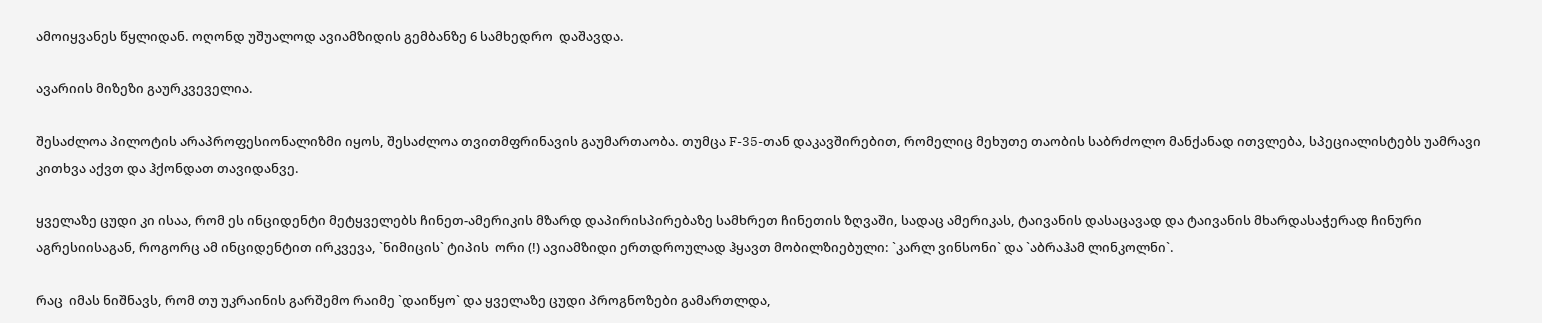ამოიყვანეს წყლიდან. ოღონდ უშუალოდ ავიამზიდის გემბანზე 6 სამხედრო  დაშავდა.

ავარიის მიზეზი გაურკვეველია.

შესაძლოა პილოტის არაპროფესიონალიზმი იყოს, შესაძლოა თვითმფრინავის გაუმართაობა. თუმცა F-35-თან დაკავშირებით, რომელიც მეხუთე თაობის საბრძოლო მანქანად ითვლება, სპეციალისტებს უამრავი კითხვა აქვთ და ჰქონდათ თავიდანვე.

ყველაზე ცუდი კი ისაა, რომ ეს ინციდენტი მეტყველებს ჩინეთ-ამერიკის მზარდ დაპირისპირებაზე სამხრეთ ჩინეთის ზღვაში, სადაც ამერიკას, ტაივანის დასაცავად და ტაივანის მხარდასაჭერად ჩინური აგრესიისაგან, როგორც ამ ინციდენტით ირკვევა, `ნიმიცის` ტიპის  ორი (!) ავიამზიდი ერთდროულად ჰყავთ მობილზიებული: `კარლ ვინსონი` და `აბრაჰამ ლინკოლნი`.

რაც  იმას ნიშნავს, რომ თუ უკრაინის გარშემო რაიმე `დაიწყო` და ყველაზე ცუდი პროგნოზები გამართლდა,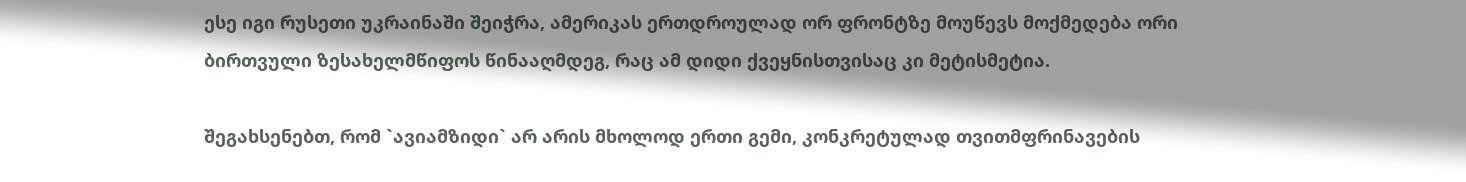ესე იგი რუსეთი უკრაინაში შეიჭრა, ამერიკას ერთდროულად ორ ფრონტზე მოუწევს მოქმედება ორი ბირთვული ზესახელმწიფოს წინააღმდეგ, რაც ამ დიდი ქვეყნისთვისაც კი მეტისმეტია.

შეგახსენებთ, რომ `ავიამზიდი` არ არის მხოლოდ ერთი გემი, კონკრეტულად თვითმფრინავების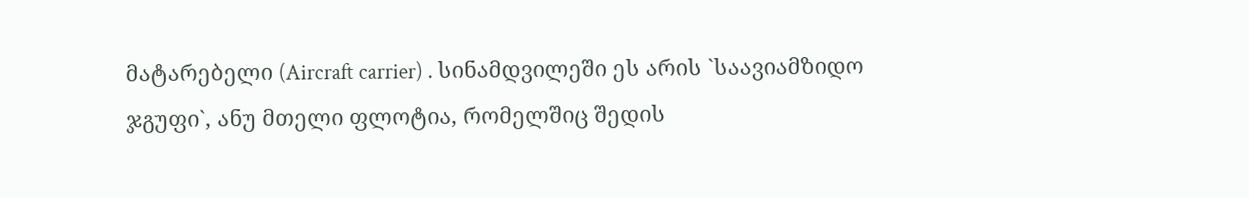მატარებელი (Aircraft carrier) . სინამდვილეში ეს არის `საავიამზიდო ჯგუფი`, ანუ მთელი ფლოტია, რომელშიც შედის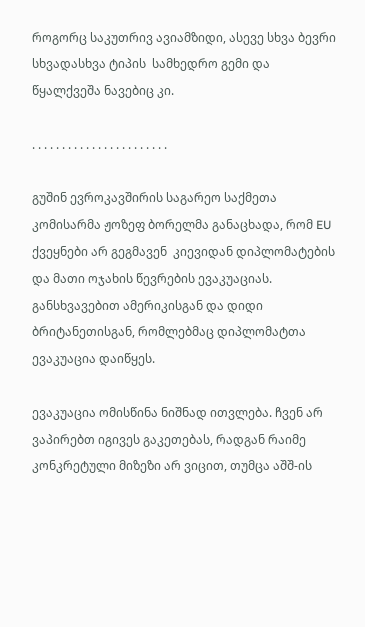როგორც საკუთრივ ავიამზიდი, ასევე სხვა ბევრი სხვადასხვა ტიპის  სამხედრო გემი და წყალქვეშა ნავებიც კი.

. . . . . . . . . . . . . . . . . . . . . . .

გუშინ ევროკავშირის საგარეო საქმეთა კომისარმა ჟოზეფ ბორელმა განაცხადა, რომ EU ქვეყნები არ გეგმავენ  კიევიდან დიპლომატების და მათი ოჯახის წევრების ევაკუაციას. განსხვავებით ამერიკისგან და დიდი ბრიტანეთისგან, რომლებმაც დიპლომატთა ევაკუაცია დაიწყეს.

ევაკუაცია ომისწინა ნიშნად ითვლება. ჩვენ არ ვაპირებთ იგივეს გაკეთებას, რადგან რაიმე კონკრეტული მიზეზი არ ვიცით, თუმცა აშშ-ის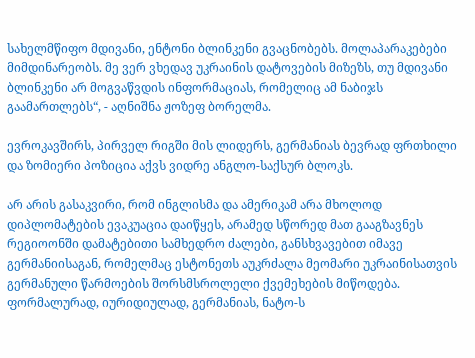სახელმწიფო მდივანი, ენტონი ბლინკენი გვაცნობებს. მოლაპარაკებები მიმდინარეობს. მე ვერ ვხედავ უკრაინის დატოვების მიზეზს, თუ მდივანი ბლინკენი არ მოგვაწვდის ინფორმაციას, რომელიც ამ ნაბიჯს გაამართლებს“, - აღნიშნა ჟოზეფ ბორელმა.

ევროკავშირს, პირველ რიგში მის ლიდერს, გერმანიას ბევრად ფრთხილი და ზომიერი პოზიცია აქვს ვიდრე ანგლო-საქსურ ბლოკს.

არ არის გასაკვირი, რომ ინგლისმა და ამერიკამ არა მხოლოდ დიპლომატების ევაკუაცია დაიწყეს, არამედ სწორედ მათ გააგზავნეს რეგიოონში დამატებითი სამხედრო ძალები, განსხვავებით იმავე გერმანიისაგან, რომელმაც ესტონეთს აუკრძალა მეომარი უკრაინისათვის გერმანული წარმოების შორსმსროლელი ქვემეხების მიწოდება. ფორმალურად, იურიდიულად, გერმანიას, ნატო-ს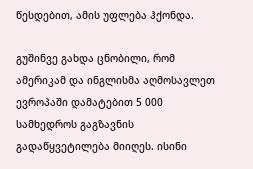წესდებით, ამის უფლება ჰქონდა.

გუშინვე გახდა ცნობილი, რომ ამერიკამ და ინგლისმა აღმოსავლეთ ევროპაში დამატებით 5 000 სამხედროს გაგზავნის გადაწყვეტილება მიიღეს. ისინი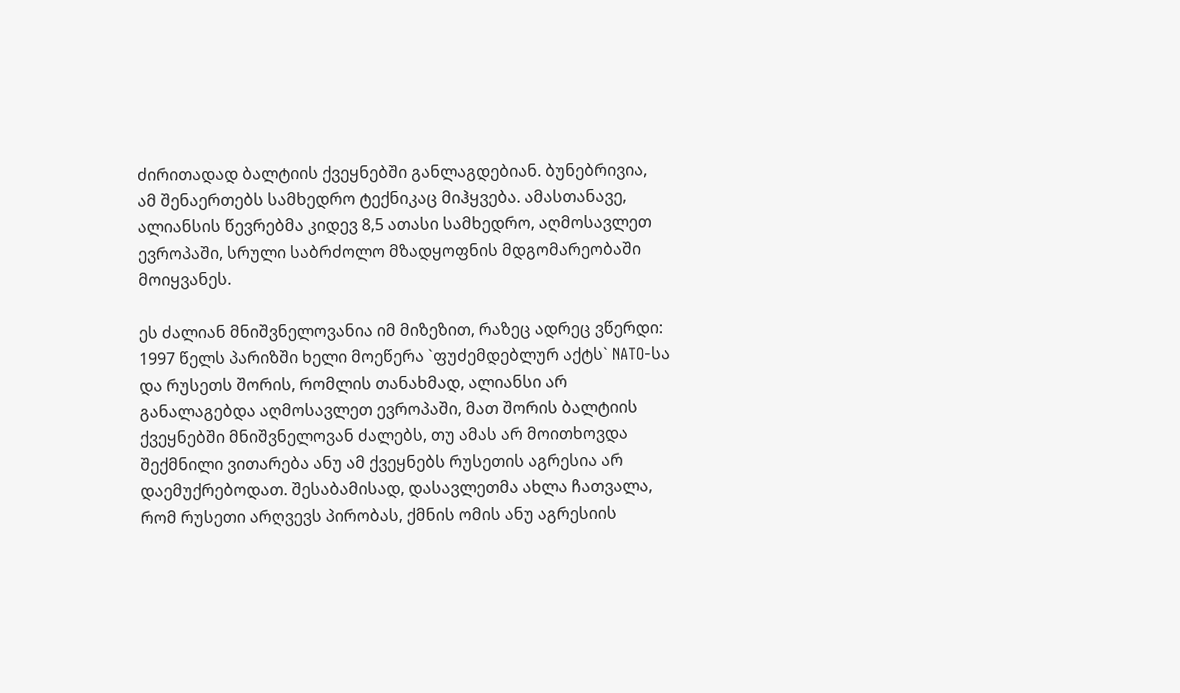ძირითადად ბალტიის ქვეყნებში განლაგდებიან. ბუნებრივია, ამ შენაერთებს სამხედრო ტექნიკაც მიჰყვება. ამასთანავე, ალიანსის წევრებმა კიდევ 8,5 ათასი სამხედრო, აღმოსავლეთ ევროპაში, სრული საბრძოლო მზადყოფნის მდგომარეობაში მოიყვანეს.

ეს ძალიან მნიშვნელოვანია იმ მიზეზით, რაზეც ადრეც ვწერდი: 1997 წელს პარიზში ხელი მოეწერა `ფუძემდებლურ აქტს` NATO-სა და რუსეთს შორის, რომლის თანახმად, ალიანსი არ განალაგებდა აღმოსავლეთ ევროპაში, მათ შორის ბალტიის ქვეყნებში მნიშვნელოვან ძალებს, თუ ამას არ მოითხოვდა შექმნილი ვითარება ანუ ამ ქვეყნებს რუსეთის აგრესია არ დაემუქრებოდათ. შესაბამისად, დასავლეთმა ახლა ჩათვალა, რომ რუსეთი არღვევს პირობას, ქმნის ომის ანუ აგრესიის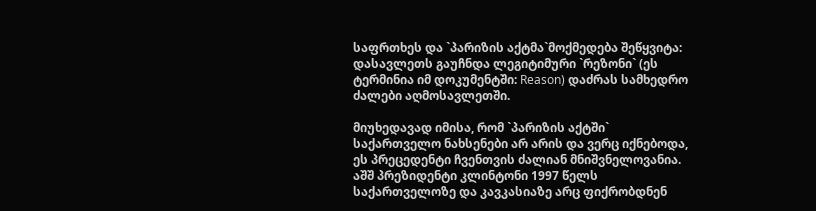საფრთხეს და `პარიზის აქტმა`მოქმედება შეწყვიტა: დასავლეთს გაუჩნდა ლეგიტიმური `რეზონი` (ეს ტერმინია იმ დოკუმენტში: Reason) დაძრას სამხედრო ძალები აღმოსავლეთში.

მიუხედავად იმისა, რომ `პარიზის აქტში` საქართველო ნახსენები არ არის და ვერც იქნებოდა, ეს პრეცედენტი ჩვენთვის ძალიან მნიშვნელოვანია. აშშ პრეზიდენტი კლინტონი 1997 წელს საქართველოზე და კავკასიაზე არც ფიქრობდნენ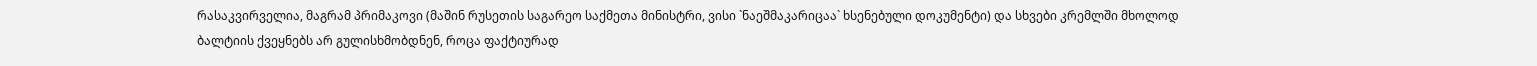რასაკვირველია, მაგრამ პრიმაკოვი (მაშინ რუსეთის საგარეო საქმეთა მინისტრი, ვისი `ნაეშმაკარიცაა` ხსენებული დოკუმენტი) და სხვები კრემლში მხოლოდ ბალტიის ქვეყნებს არ გულისხმობდნენ, როცა ფაქტიურად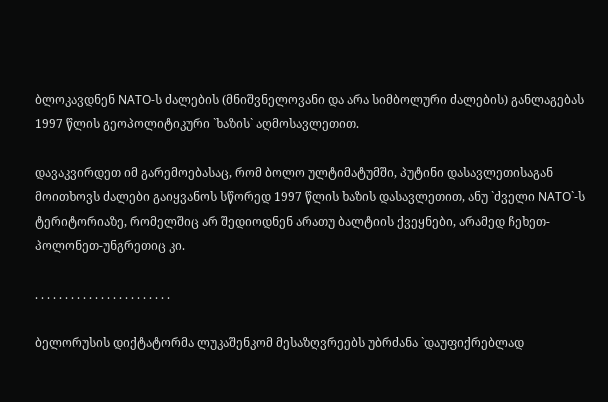ბლოკავდნენ NATO-ს ძალების (მნიშვნელოვანი და არა სიმბოლური ძალების) განლაგებას 1997 წლის გეოპოლიტიკური `ხაზის` აღმოსავლეთით.

დავაკვირდეთ იმ გარემოებასაც, რომ ბოლო ულტიმატუმში, პუტინი დასავლეთისაგან მოითხოვს ძალები გაიყვანოს სწორედ 1997 წლის ხაზის დასავლეთით, ანუ `ძველი NATO`-ს ტერიტორიაზე, რომელშიც არ შედიოდნენ არათუ ბალტიის ქვეყნები, არამედ ჩეხეთ-პოლონეთ-უნგრეთიც კი.

. . . . . . . . . . . . . . . . . . . . . . .

ბელორუსის დიქტატორმა ლუკაშენკომ მესაზღვრეებს უბრძანა `დაუფიქრებლად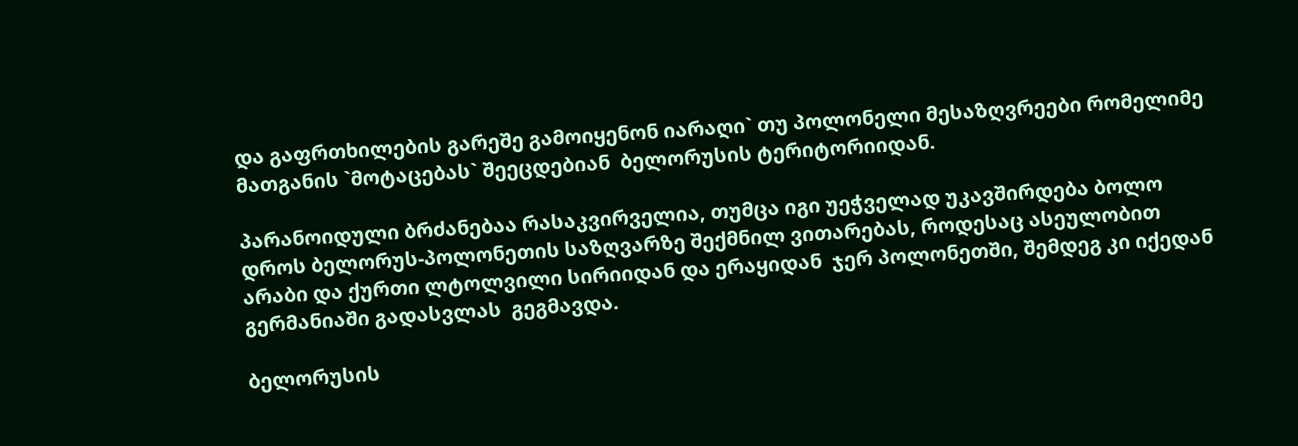და გაფრთხილების გარეშე გამოიყენონ იარაღი` თუ პოლონელი მესაზღვრეები რომელიმე მათგანის `მოტაცებას` შეეცდებიან  ბელორუსის ტერიტორიიდან.

პარანოიდული ბრძანებაა რასაკვირველია, თუმცა იგი უეჭველად უკავშირდება ბოლო დროს ბელორუს-პოლონეთის საზღვარზე შექმნილ ვითარებას, როდესაც ასეულობით არაბი და ქურთი ლტოლვილი სირიიდან და ერაყიდან  ჯერ პოლონეთში, შემდეგ კი იქედან გერმანიაში გადასვლას  გეგმავდა.

ბელორუსის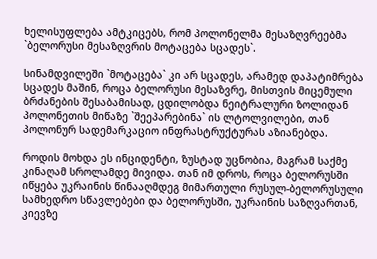ხელისუფლება ამტკიცებს, რომ პოლონელმა მესაზღვრეებმა `ბელორუსი მესაზღვრის მოტაცება სცადეს`.

სინამდვილეში `მოტაცება` კი არ სცადეს, არამედ დაპატიმრება სცადეს მაშინ, როცა ბელორუსი მესაზვრე, მისთვის მიცემული ბრძანების შესაბამისად, ცდილობდა ნეიტრალური ზოლიდან პოლონეთის მიწაზე `შეეპარებინა` ის ლტოლვილები, თან პოლონურ სადემარკაციო ინფრასტრუქტურას აზიანებდა.

როდის მოხდა ეს ინციდენტი, ზუსტად უცნობია, მაგრამ საქმე კინაღამ სროლამდე მივიდა. თან იმ დროს, როცა ბელორუსში იწყება უკრაინის წინააღმდეგ მიმართული რუსულ-ბელორუსული სამხედრო სწავლებები და ბელორუსში, უკრაინის საზღვართან, კიევზე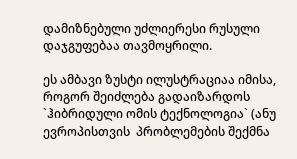დამიზნებული უძლიერესი რუსული დაჯგუფებაა თავმოყრილი.

ეს ამბავი ზუსტი ილუსტრაციაა იმისა, როგორ შეიძლება გადაიზარდოს `ჰიბრიდული ომის ტექნოლოგია` (ანუ ევროპისთვის  პრობლემების შექმნა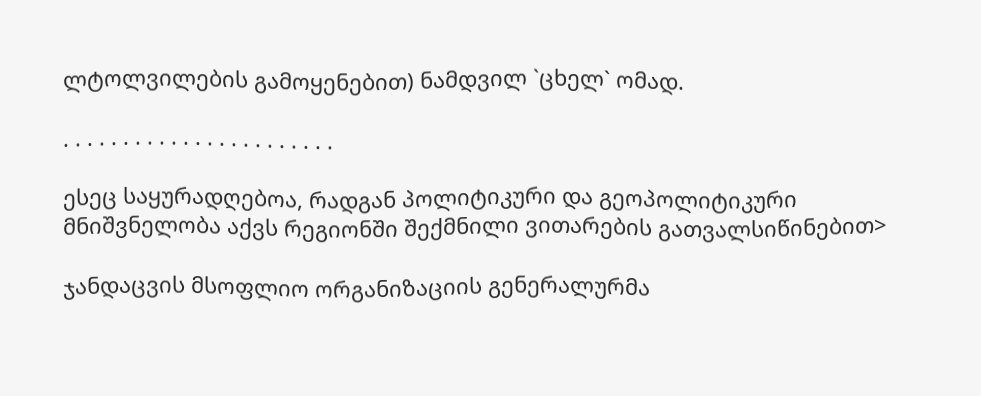ლტოლვილების გამოყენებით) ნამდვილ `ცხელ` ომად.

. . . . . . . . . . . . . . . . . . . . . . .

ესეც საყურადღებოა, რადგან პოლიტიკური და გეოპოლიტიკური მნიშვნელობა აქვს რეგიონში შექმნილი ვითარების გათვალსიწინებით>

ჯანდაცვის მსოფლიო ორგანიზაციის გენერალურმა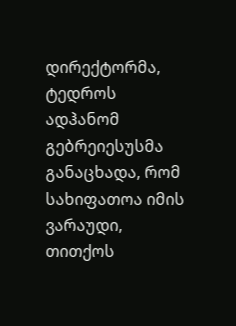დირექტორმა, ტედროს ადჰანომ გებრეიესუსმა განაცხადა, რომ სახიფათოა იმის ვარაუდი, თითქოს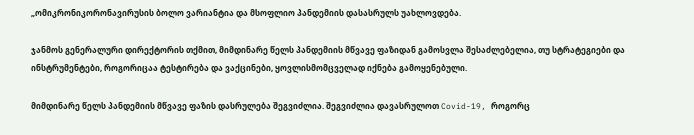„ომიკრონიკორონავირუსის ბოლო ვარიანტია და მსოფლიო პანდემიის დასასრულს უახლოვდება.

ჯანმოს გენერალური დირექტორის თქმით, მიმდინარე წელს პანდემიის მწვავე ფაზიდან გამოსვლა შესაძლებელია, თუ სტრატეგიები და ინსტრუმენტები, როგორიცაა ტესტირება და ვაქცინები, ყოვლისმომცველად იქნება გამოყენებული.

მიმდინარე წელს პანდემიის მწვავე ფაზის დასრულება შეგვიძლია. შეგვიძლია დავასრულოთ Covid-19, როგორც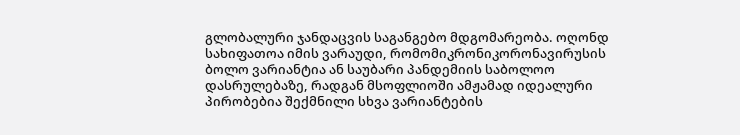გლობალური ჯანდაცვის საგანგებო მდგომარეობა. ოღონდ სახიფათოა იმის ვარაუდი, რომომიკრონიკორონავირუსის ბოლო ვარიანტია ან საუბარი პანდემიის საბოლოო დასრულებაზე, რადგან მსოფლიოში ამჟამად იდეალური პირობებია შექმნილი სხვა ვარიანტების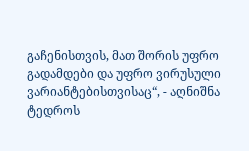გაჩენისთვის, მათ შორის უფრო გადამდები და უფრო ვირუსული ვარიანტებისთვისაც“, - აღნიშნა ტედროს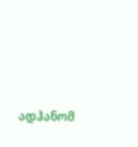ადჰანომ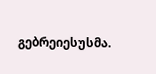გებრეიესუსმა.